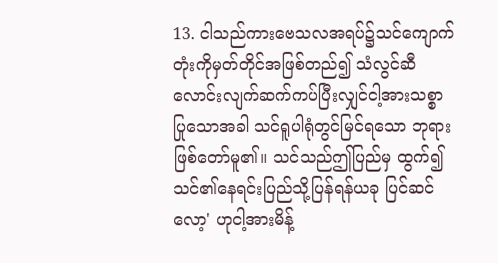13. ငါသည်ကားဗေသလအရပ်၌သင်ကျောက် တုံးကိုမှတ်တိုင်အဖြစ်တည်၍ သံလွင်ဆီ လောင်းလျက်ဆက်ကပ်ပြီးလျှင်ငါ့အားသစ္စာ ပြုသောအခါ သင်ရူပါရုံတွင်မြင်ရသော ဘုရားဖြစ်တော်မူ၏။ သင်သည်ဤပြည်မှ ထွက်၍သင်၏နေရင်းပြည်သို့ပြန်ရန်ယခု ပြင်ဆင်လော့' ဟုငါ့အားမိန့်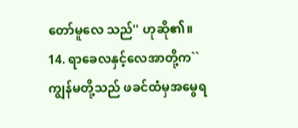တော်မူလေ သည်'' ဟုဆို၏။
14. ရာခေလနှင့်လေအာတို့က``ကျွန်မတို့သည် ဖခင်ထံမှအမွေရ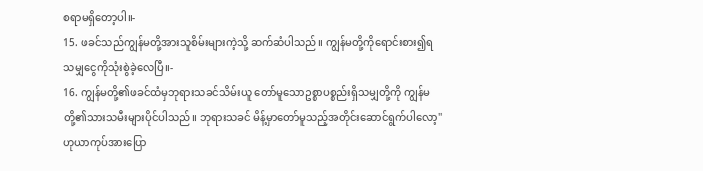စရာမရှိတော့ပါ။-
15. ဖခင်သည်ကျွန်မတို့အားသူစိမ်းများကဲ့သို့ ဆက်ဆံပါသည်။ ကျွန်မတို့ကိုရောင်းစား၍ရ သမျှငွေကိုသုံးစွဲခဲ့လေပြီ။-
16. ကျွန်မတို့၏ဖခင်ထံမှဘုရားသခင်သိမ်းယူ တော်မူသောဥစ္စာပစ္စည်းရှိသမျှတို့ကို ကျွန်မ တို့၏သားသမီးများပိုင်ပါသည်။ ဘုရားသခင် မိန့်မှာတော်မူသည့်အတိုင်းဆောင်ရွက်ပါလော့'' ဟုယာကုပ်အားပြော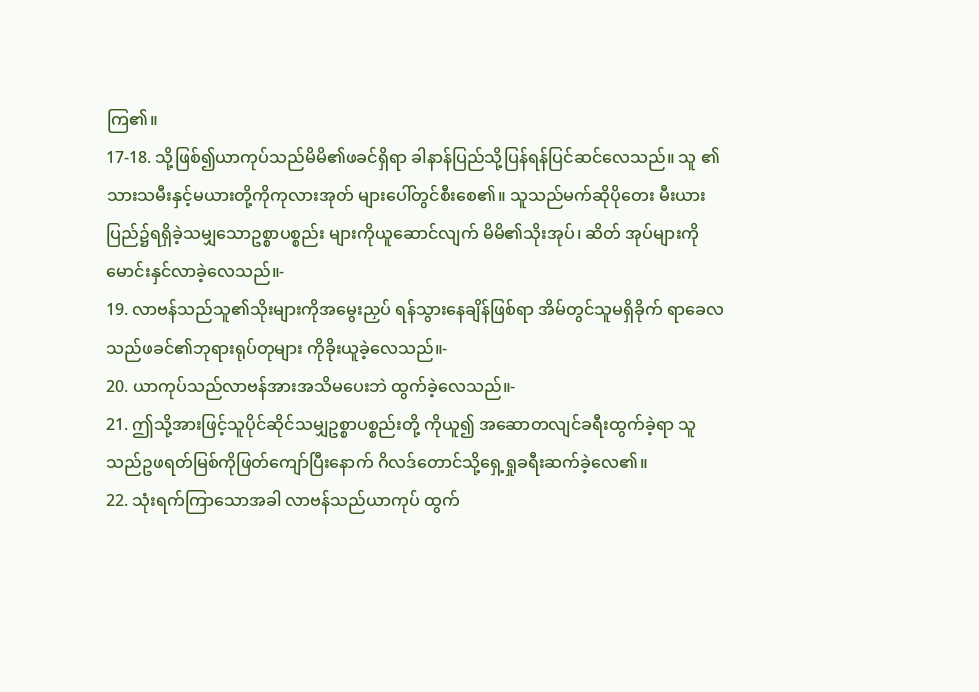ကြ၏။
17-18. သို့ဖြစ်၍ယာကုပ်သည်မိမိ၏ဖခင်ရှိရာ ခါနာန်ပြည်သို့ပြန်ရန်ပြင်ဆင်လေသည်။ သူ ၏သားသမီးနှင့်မယားတို့ကိုကုလားအုတ် များပေါ်တွင်စီးစေ၏။ သူသည်မက်ဆိုပိုတေး မီးယားပြည်၌ရရှိခဲ့သမျှသောဥစ္စာပစ္စည်း များကိုယူဆောင်လျက် မိမိ၏သိုးအုပ်၊ ဆိတ် အုပ်များကိုမောင်းနှင်လာခဲ့လေသည်။-
19. လာဗန်သည်သူ၏သိုးများကိုအမွေးညှပ် ရန်သွားနေချိန်ဖြစ်ရာ အိမ်တွင်သူမရှိခိုက် ရာခေလသည်ဖခင်၏ဘုရားရုပ်တုများ ကိုခိုးယူခဲ့လေသည်။-
20. ယာကုပ်သည်လာဗန်အားအသိမပေးဘဲ ထွက်ခဲ့လေသည်။-
21. ဤသို့အားဖြင့်သူပိုင်ဆိုင်သမျှဥစ္စာပစ္စည်းတို့ ကိုယူ၍ အဆောတလျင်ခရီးထွက်ခဲ့ရာ သူ သည်ဥဖရတ်မြစ်ကိုဖြတ်ကျော်ပြီးနောက် ဂိလဒ်တောင်သို့ရှေ့ရှုခရီးဆက်ခဲ့လေ၏။
22. သုံးရက်ကြာသောအခါ လာဗန်သည်ယာကုပ် ထွက်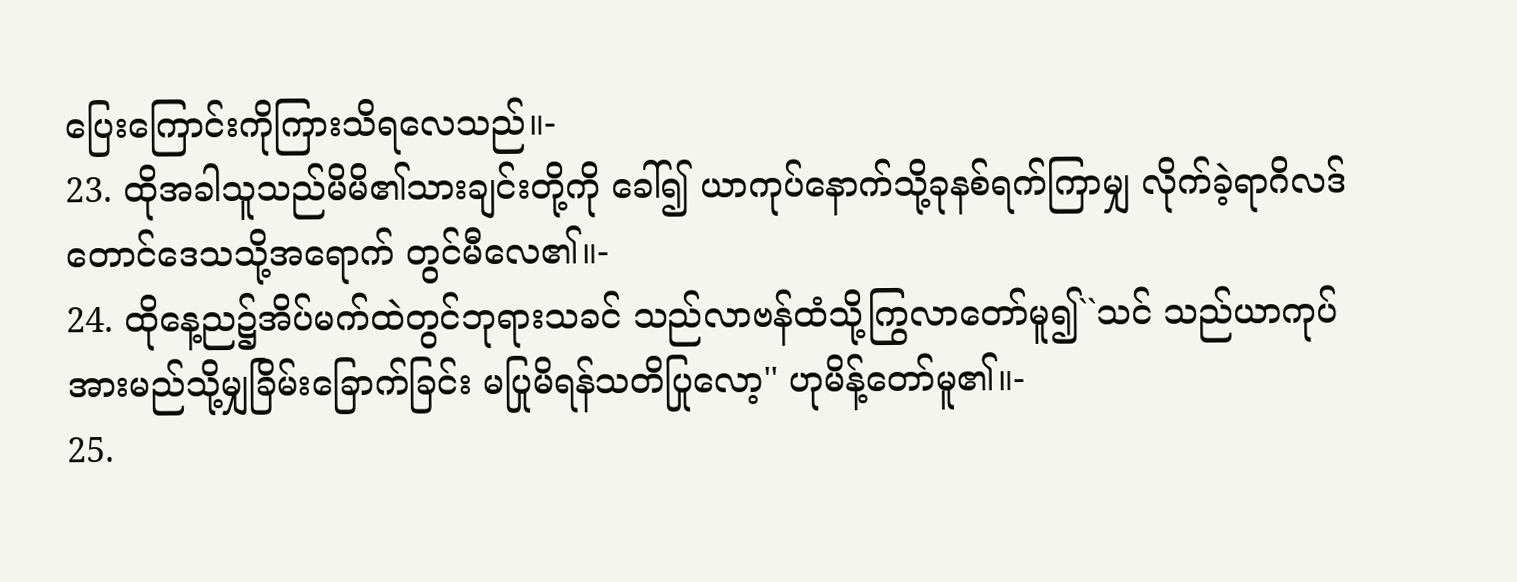ပြေးကြောင်းကိုကြားသိရလေသည်။-
23. ထိုအခါသူသည်မိမိ၏သားချင်းတို့ကို ခေါ်၍ ယာကုပ်နောက်သို့ခုနစ်ရက်ကြာမျှ လိုက်ခဲ့ရာဂိလဒ်တောင်ဒေသသို့အရောက် တွင်မီလေ၏။-
24. ထိုနေ့ည၌အိပ်မက်ထဲတွင်ဘုရားသခင် သည်လာဗန်ထံသို့ကြွလာတော်မူ၍``သင် သည်ယာကုပ်အားမည်သို့မျှခြိမ်းခြောက်ခြင်း မပြုမိရန်သတိပြုလော့'' ဟုမိန့်တော်မူ၏။-
25.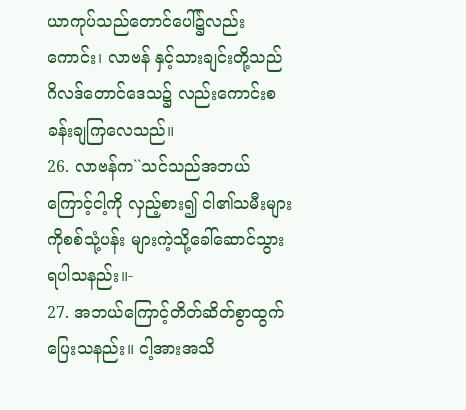ယာကုပ်သည်တောင်ပေါ်၌လည်းကောင်း၊ လာဗန် နှင့်သားချင်းတို့သည်ဂိလဒ်တောင်ဒေသ၌ လည်းကောင်းစခန်းချကြလေသည်။
26. လာဗန်က``သင်သည်အဘယ်ကြောင့်ငါ့ကို လှည့်စား၍ ငါ၏သမီးများကိုစစ်သုံ့ပန်း များကဲ့သို့ခေါ်ဆောင်သွားရပါသနည်း။-
27. အဘယ်ကြောင့်တိတ်ဆိတ်စွာထွက်ပြေးသနည်း။ ငါ့အားအသိ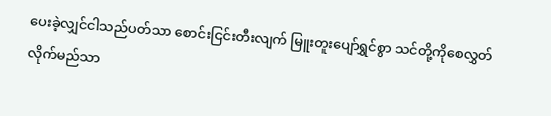ပေးခဲ့လျှင်ငါသည်ပတ်သာ စောင်းငြင်းတီးလျက် မြူးတူးပျော်ရွှင်စွာ သင်တို့ကိုစေလွှတ်လိုက်မည်သာ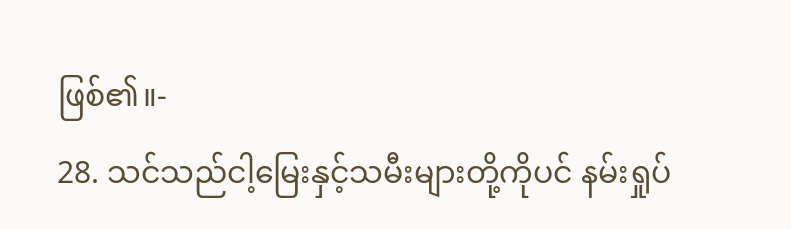ဖြစ်၏။-
28. သင်သည်ငါ့မြေးနှင့်သမီးများတို့ကိုပင် နမ်းရှုပ်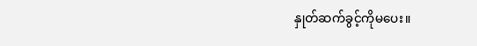နှုတ်ဆက်ခွင့်ကိုမပေး။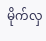မိုက်လှ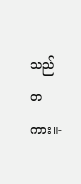သည် တကား။-